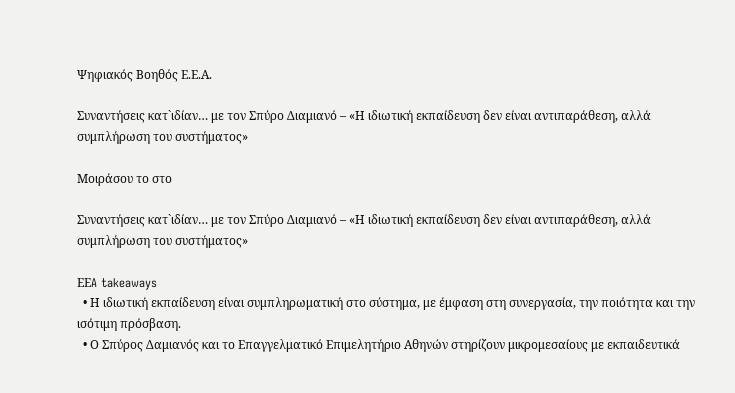Ψηφιακός Βοηθός Ε.Ε.Α.

Συναντήσεις κατ`ιδίαν… με τον Σπύρο Διαμιανό – «Η ιδιωτική εκπαίδευση δεν είναι αντιπαράθεση, αλλά συμπλήρωση του συστήματος»

Μοιράσου το στο

Συναντήσεις κατ`ιδίαν… με τον Σπύρο Διαμιανό – «Η ιδιωτική εκπαίδευση δεν είναι αντιπαράθεση, αλλά συμπλήρωση του συστήματος»

EΕA takeaways
  • Η ιδιωτική εκπαίδευση είναι συμπληρωματική στο σύστημα, με έμφαση στη συνεργασία, την ποιότητα και την ισότιμη πρόσβαση.
  • Ο Σπύρος Δαμιανός και το Επαγγελματικό Επιμελητήριο Αθηνών στηρίζουν μικρομεσαίους με εκπαιδευτικά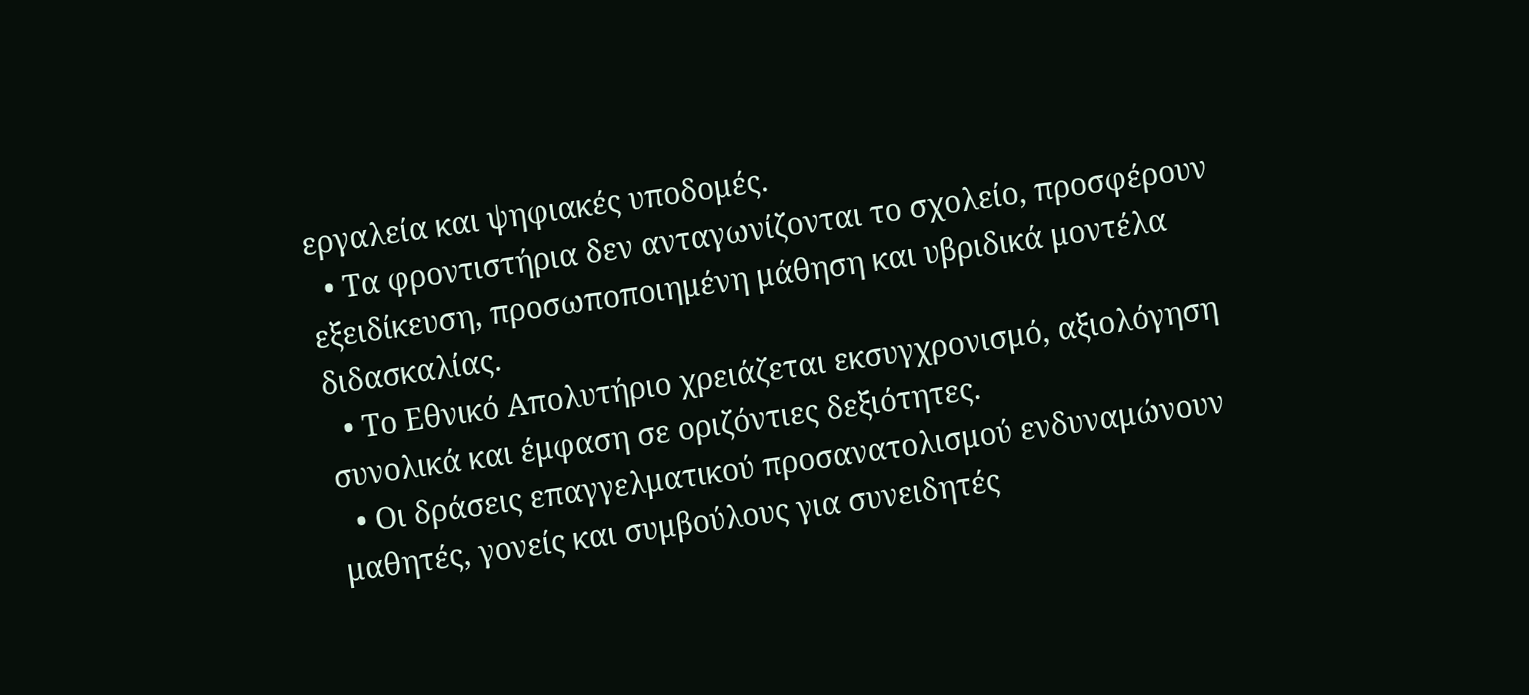εργαλεία και ψηφιακές υποδομές.
  • Τα φροντιστήρια δεν ανταγωνίζονται το σχολείο, προσφέρουν εξειδίκευση, προσωποποιημένη μάθηση και υβριδικά μοντέλα διδασκαλίας.
  • Το Εθνικό Απολυτήριο χρειάζεται εκσυγχρονισμό, αξιολόγηση συνολικά και έμφαση σε οριζόντιες δεξιότητες.
  • Οι δράσεις επαγγελματικού προσανατολισμού ενδυναμώνουν μαθητές, γονείς και συμβούλους για συνειδητές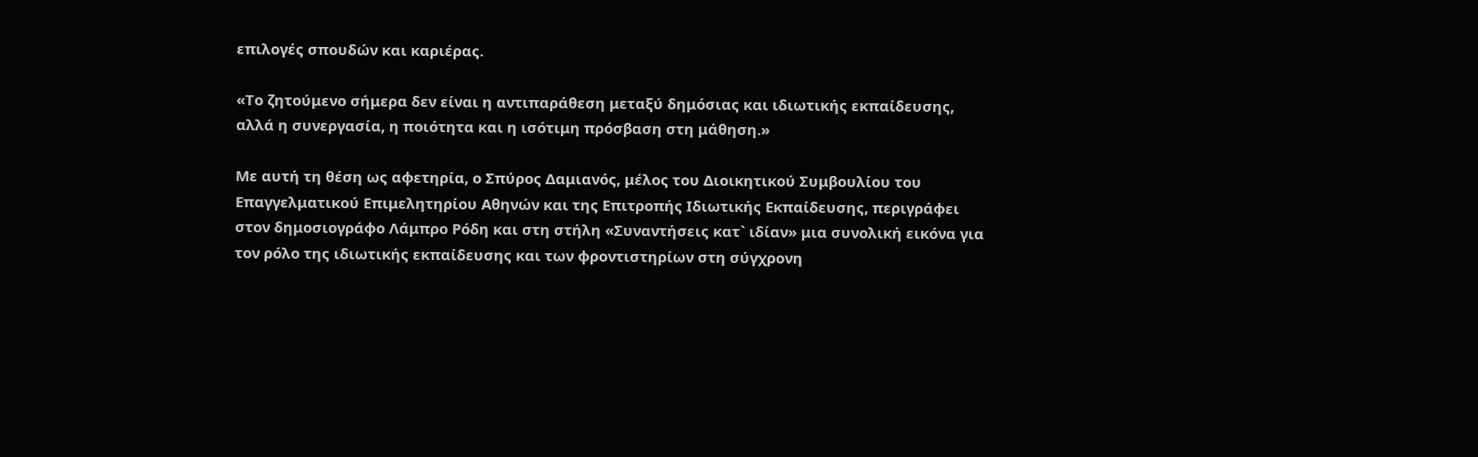επιλογές σπουδών και καριέρας.

«Το ζητούμενο σήμερα δεν είναι η αντιπαράθεση μεταξύ δημόσιας και ιδιωτικής εκπαίδευσης, αλλά η συνεργασία, η ποιότητα και η ισότιμη πρόσβαση στη μάθηση.»

Με αυτή τη θέση ως αφετηρία, ο Σπύρος Δαμιανός, μέλος του Διοικητικού Συμβουλίου του Επαγγελματικού Επιμελητηρίου Αθηνών και της Επιτροπής Ιδιωτικής Εκπαίδευσης, περιγράφει στον δημοσιογράφο Λάμπρο Ρόδη και στη στήλη «Συναντήσεις κατ` ιδίαν» μια συνολική εικόνα για τον ρόλο της ιδιωτικής εκπαίδευσης και των φροντιστηρίων στη σύγχρονη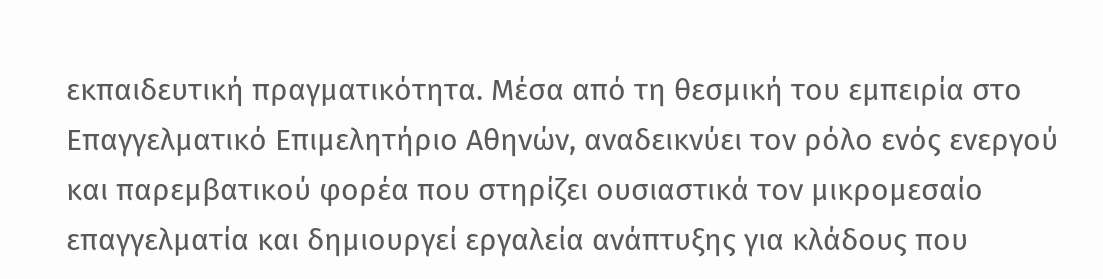εκπαιδευτική πραγματικότητα. Μέσα από τη θεσμική του εμπειρία στο Επαγγελματικό Επιμελητήριο Αθηνών, αναδεικνύει τον ρόλο ενός ενεργού και παρεμβατικού φορέα που στηρίζει ουσιαστικά τον μικρομεσαίο επαγγελματία και δημιουργεί εργαλεία ανάπτυξης για κλάδους που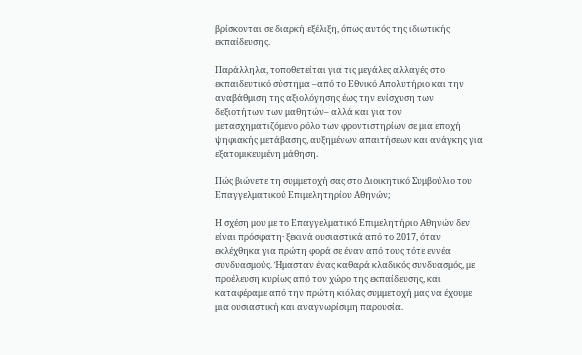βρίσκονται σε διαρκή εξέλιξη, όπως αυτός της ιδιωτικής εκπαίδευσης.

Παράλληλα, τοποθετείται για τις μεγάλες αλλαγές στο εκπαιδευτικό σύστημα –από το Εθνικό Απολυτήριο και την αναβάθμιση της αξιολόγησης έως την ενίσχυση των δεξιοτήτων των μαθητών– αλλά και για τον μετασχηματιζόμενο ρόλο των φροντιστηρίων σε μια εποχή ψηφιακής μετάβασης, αυξημένων απαιτήσεων και ανάγκης για εξατομικευμένη μάθηση.

Πώς βιώνετε τη συμμετοχή σας στο Διοικητικό Συμβούλιο του Επαγγελματικού Επιμελητηρίου Αθηνών;

Η σχέση μου με το Επαγγελματικό Επιμελητήριο Αθηνών δεν είναι πρόσφατη· ξεκινά ουσιαστικά από το 2017, όταν εκλέχθηκα για πρώτη φορά σε έναν από τους τότε εννέα συνδυασμούς. Ήμασταν ένας καθαρά κλαδικός συνδυασμός, με προέλευση κυρίως από τον χώρο της εκπαίδευσης, και καταφέραμε από την πρώτη κιόλας συμμετοχή μας να έχουμε μια ουσιαστική και αναγνωρίσιμη παρουσία.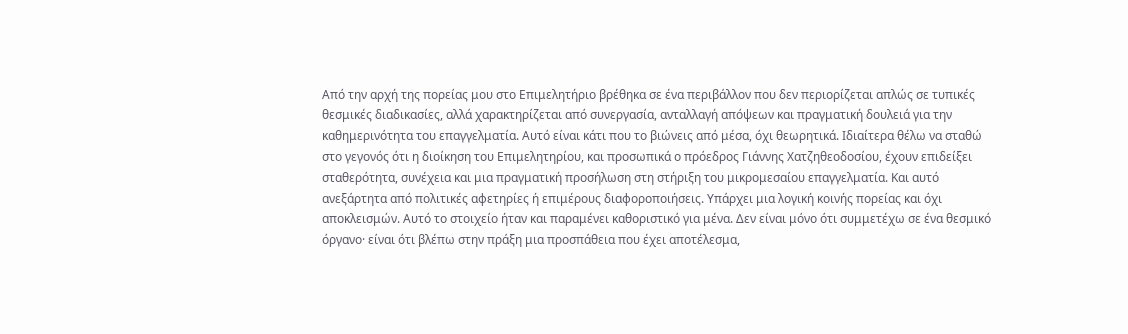Από την αρχή της πορείας μου στο Επιμελητήριο βρέθηκα σε ένα περιβάλλον που δεν περιορίζεται απλώς σε τυπικές θεσμικές διαδικασίες, αλλά χαρακτηρίζεται από συνεργασία, ανταλλαγή απόψεων και πραγματική δουλειά για την καθημερινότητα του επαγγελματία. Αυτό είναι κάτι που το βιώνεις από μέσα, όχι θεωρητικά. Ιδιαίτερα θέλω να σταθώ στο γεγονός ότι η διοίκηση του Επιμελητηρίου, και προσωπικά ο πρόεδρος Γιάννης Χατζηθεοδοσίου, έχουν επιδείξει σταθερότητα, συνέχεια και μια πραγματική προσήλωση στη στήριξη του μικρομεσαίου επαγγελματία. Και αυτό ανεξάρτητα από πολιτικές αφετηρίες ή επιμέρους διαφοροποιήσεις. Υπάρχει μια λογική κοινής πορείας και όχι αποκλεισμών. Αυτό το στοιχείο ήταν και παραμένει καθοριστικό για μένα. Δεν είναι μόνο ότι συμμετέχω σε ένα θεσμικό όργανο· είναι ότι βλέπω στην πράξη μια προσπάθεια που έχει αποτέλεσμα,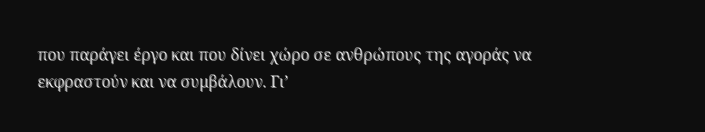που παράγει έργο και που δίνει χώρο σε ανθρώπους της αγοράς να εκφραστούν και να συμβάλουν. Γι’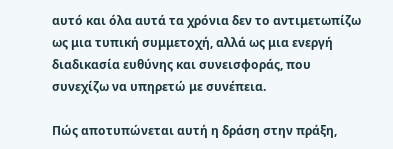αυτό και όλα αυτά τα χρόνια δεν το αντιμετωπίζω ως μια τυπική συμμετοχή, αλλά ως μια ενεργή διαδικασία ευθύνης και συνεισφοράς, που συνεχίζω να υπηρετώ με συνέπεια.

Πώς αποτυπώνεται αυτή η δράση στην πράξη,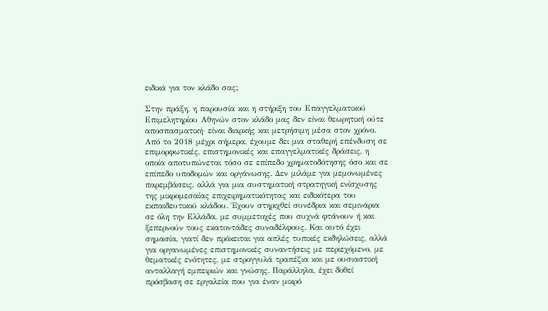ειδικά για τον κλάδο σας;

Στην πράξη, η παρουσία και η στήριξη του Επαγγελματικού Επιμελητηρίου Αθηνών στον κλάδο μας δεν είναι θεωρητική ούτε αποσπασματική· είναι διαρκής και μετρήσιμη μέσα στον χρόνο. Από το 2018 μέχρι σήμερα, έχουμε δει μια σταθερή επένδυση σε επιμορφωτικές, επιστημονικές και επαγγελματικές δράσεις, η οποία αποτυπώνεται τόσο σε επίπεδο χρηματοδότησης όσο και σε επίπεδο υποδομών και οργάνωσης. Δεν μιλάμε για μεμονωμένες παρεμβάσεις, αλλά για μια συστηματική στρατηγική ενίσχυσης της μικρομεσαίας επιχειρηματικότητας και ειδικότερα του εκπαιδευτικού κλάδου. Έχουν στηριχθεί συνέδρια και σεμινάρια σε όλη την Ελλάδα, με συμμετοχές που συχνά φτάνουν ή και ξεπερνούν τους εκατοντάδες συναδέλφους. Και αυτό έχει σημασία, γιατί δεν πρόκειται για απλές τυπικές εκδηλώσεις, αλλά για οργανωμένες επιστημονικές συναντήσεις με περιεχόμενο, με θεματικές ενότητες, με στρογγυλά τραπέζια και με ουσιαστική ανταλλαγή εμπειριών και γνώσης. Παράλληλα, έχει δοθεί πρόσβαση σε εργαλεία που για έναν μικρό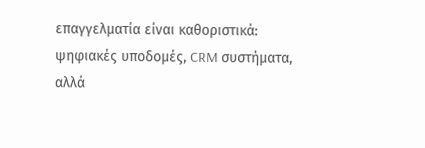επαγγελματία είναι καθοριστικά: ψηφιακές υποδομές, CRM συστήματα, αλλά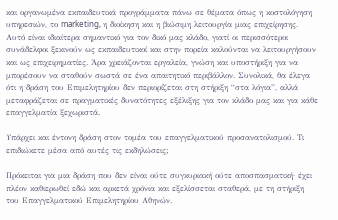και οργανωμένα εκπαιδευτικά προγράμματα πάνω σε θέματα όπως η κοστολόγηση υπηρεσιών, το marketing, η διοίκηση και η βιώσιμη λειτουργία μιας επιχείρησης. Αυτό είναι ιδιαίτερα σημαντικό για τον δικό μας κλάδο, γιατί οι περισσότεροι συνάδελφοι ξεκινούν ως εκπαιδευτικοί και στην πορεία καλούνται να λειτουργήσουν και ως επιχειρηματίες. Άρα χρειάζονται εργαλεία, γνώση και υποστήριξη για να μπορέσουν να σταθούν σωστά σε ένα απαιτητικό περιβάλλον. Συνολικά, θα έλεγα ότι η δράση του Επιμελητηρίου δεν περιορίζεται στη στήριξη “στα λόγια”, αλλά μεταφράζεται σε πραγματικές δυνατότητες εξέλιξης για τον κλάδο μας και για κάθε επαγγελματία ξεχωριστά.

Υπάρχει και έντονη δράση στον τομέα του επαγγελματικού προσανατολισμού. Τι επιδιώκετε μέσα από αυτές τις εκδηλώσεις;

Πρόκειται για μια δράση που δεν είναι ούτε συγκυριακή ούτε αποσπασματική· έχει πλέον καθιερωθεί εδώ και αρκετά χρόνια και εξελίσσεται σταθερά, με τη στήριξη του Επαγγελματικού Επιμελητηρίου Αθηνών.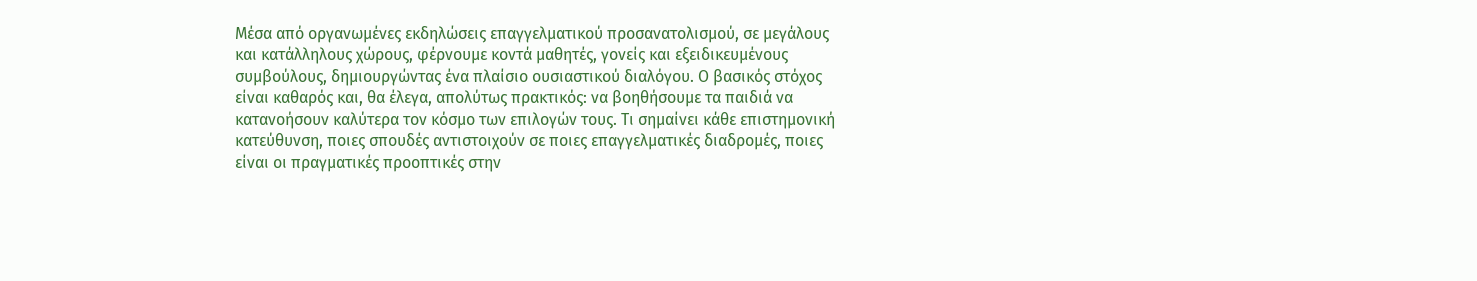Μέσα από οργανωμένες εκδηλώσεις επαγγελματικού προσανατολισμού, σε μεγάλους και κατάλληλους χώρους, φέρνουμε κοντά μαθητές, γονείς και εξειδικευμένους συμβούλους, δημιουργώντας ένα πλαίσιο ουσιαστικού διαλόγου. Ο βασικός στόχος είναι καθαρός και, θα έλεγα, απολύτως πρακτικός: να βοηθήσουμε τα παιδιά να κατανοήσουν καλύτερα τον κόσμο των επιλογών τους. Τι σημαίνει κάθε επιστημονική κατεύθυνση, ποιες σπουδές αντιστοιχούν σε ποιες επαγγελματικές διαδρομές, ποιες είναι οι πραγματικές προοπτικές στην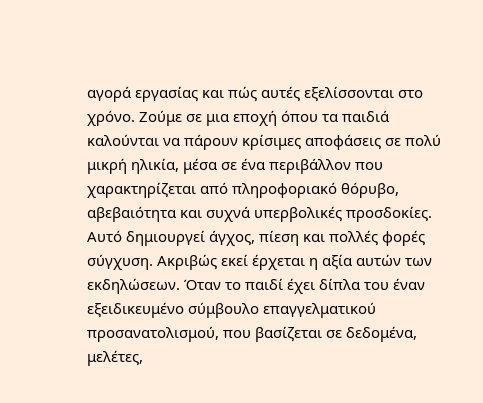αγορά εργασίας και πώς αυτές εξελίσσονται στο χρόνο. Ζούμε σε μια εποχή όπου τα παιδιά καλούνται να πάρουν κρίσιμες αποφάσεις σε πολύ μικρή ηλικία, μέσα σε ένα περιβάλλον που χαρακτηρίζεται από πληροφοριακό θόρυβο, αβεβαιότητα και συχνά υπερβολικές προσδοκίες. Αυτό δημιουργεί άγχος, πίεση και πολλές φορές σύγχυση. Ακριβώς εκεί έρχεται η αξία αυτών των εκδηλώσεων. Όταν το παιδί έχει δίπλα του έναν εξειδικευμένο σύμβουλο επαγγελματικού προσανατολισμού, που βασίζεται σε δεδομένα, μελέτες,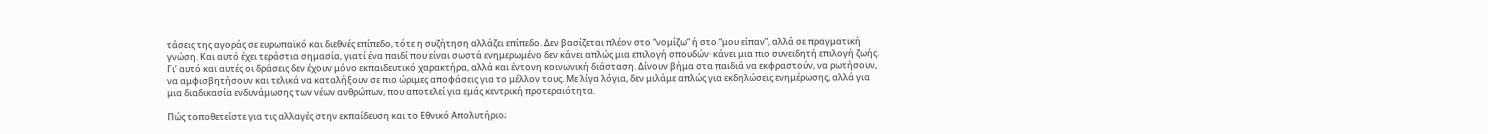τάσεις της αγοράς σε ευρωπαϊκό και διεθνές επίπεδο, τότε η συζήτηση αλλάζει επίπεδο. Δεν βασίζεται πλέον στο “νομίζω” ή στο “μου είπαν”, αλλά σε πραγματική γνώση. Και αυτό έχει τεράστια σημασία, γιατί ένα παιδί που είναι σωστά ενημερωμένο δεν κάνει απλώς μια επιλογή σπουδών· κάνει μια πιο συνειδητή επιλογή ζωής. Γι’ αυτό και αυτές οι δράσεις δεν έχουν μόνο εκπαιδευτικό χαρακτήρα, αλλά και έντονη κοινωνική διάσταση. Δίνουν βήμα στα παιδιά να εκφραστούν, να ρωτήσουν, να αμφισβητήσουν και τελικά να καταλήξουν σε πιο ώριμες αποφάσεις για το μέλλον τους. Με λίγα λόγια, δεν μιλάμε απλώς για εκδηλώσεις ενημέρωσης, αλλά για μια διαδικασία ενδυνάμωσης των νέων ανθρώπων, που αποτελεί για εμάς κεντρική προτεραιότητα.

Πώς τοποθετείστε για τις αλλαγές στην εκπαίδευση και το Εθνικό Απολυτήριο;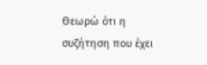Θεωρώ ότι η συζήτηση που έχει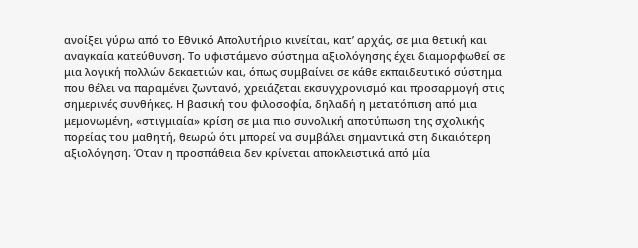ανοίξει γύρω από το Εθνικό Απολυτήριο κινείται, κατ’ αρχάς, σε μια θετική και αναγκαία κατεύθυνση. Το υφιστάμενο σύστημα αξιολόγησης έχει διαμορφωθεί σε μια λογική πολλών δεκαετιών και, όπως συμβαίνει σε κάθε εκπαιδευτικό σύστημα που θέλει να παραμένει ζωντανό, χρειάζεται εκσυγχρονισμό και προσαρμογή στις σημερινές συνθήκες. Η βασική του φιλοσοφία, δηλαδή η μετατόπιση από μια μεμονωμένη, «στιγμιαία» κρίση σε μια πιο συνολική αποτύπωση της σχολικής πορείας του μαθητή, θεωρώ ότι μπορεί να συμβάλει σημαντικά στη δικαιότερη αξιολόγηση. Όταν η προσπάθεια δεν κρίνεται αποκλειστικά από μία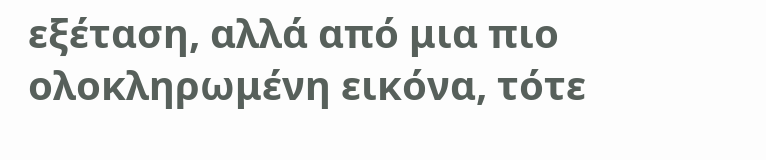εξέταση, αλλά από μια πιο ολοκληρωμένη εικόνα, τότε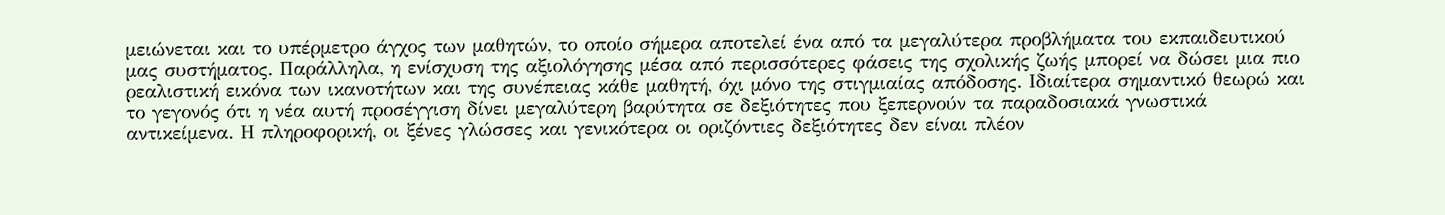μειώνεται και το υπέρμετρο άγχος των μαθητών, το οποίο σήμερα αποτελεί ένα από τα μεγαλύτερα προβλήματα του εκπαιδευτικού μας συστήματος. Παράλληλα, η ενίσχυση της αξιολόγησης μέσα από περισσότερες φάσεις της σχολικής ζωής μπορεί να δώσει μια πιο ρεαλιστική εικόνα των ικανοτήτων και της συνέπειας κάθε μαθητή, όχι μόνο της στιγμιαίας απόδοσης. Ιδιαίτερα σημαντικό θεωρώ και το γεγονός ότι η νέα αυτή προσέγγιση δίνει μεγαλύτερη βαρύτητα σε δεξιότητες που ξεπερνούν τα παραδοσιακά γνωστικά αντικείμενα. Η πληροφορική, οι ξένες γλώσσες και γενικότερα οι οριζόντιες δεξιότητες δεν είναι πλέον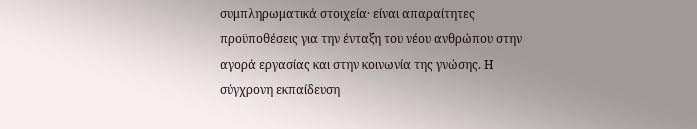συμπληρωματικά στοιχεία· είναι απαραίτητες προϋποθέσεις για την ένταξη του νέου ανθρώπου στην αγορά εργασίας και στην κοινωνία της γνώσης. Η σύγχρονη εκπαίδευση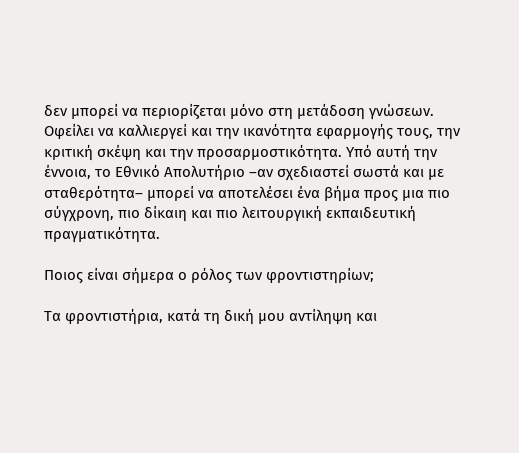δεν μπορεί να περιορίζεται μόνο στη μετάδοση γνώσεων. Οφείλει να καλλιεργεί και την ικανότητα εφαρμογής τους, την κριτική σκέψη και την προσαρμοστικότητα. Υπό αυτή την έννοια, το Εθνικό Απολυτήριο –αν σχεδιαστεί σωστά και με σταθερότητα– μπορεί να αποτελέσει ένα βήμα προς μια πιο σύγχρονη, πιο δίκαιη και πιο λειτουργική εκπαιδευτική πραγματικότητα.

Ποιος είναι σήμερα ο ρόλος των φροντιστηρίων;

Τα φροντιστήρια, κατά τη δική μου αντίληψη και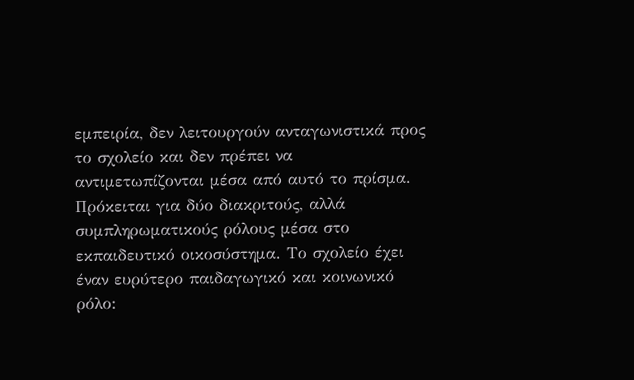εμπειρία, δεν λειτουργούν ανταγωνιστικά προς το σχολείο και δεν πρέπει να αντιμετωπίζονται μέσα από αυτό το πρίσμα. Πρόκειται για δύο διακριτούς, αλλά συμπληρωματικούς ρόλους μέσα στο εκπαιδευτικό οικοσύστημα. Το σχολείο έχει έναν ευρύτερο παιδαγωγικό και κοινωνικό ρόλο: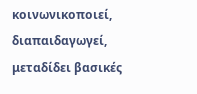κοινωνικοποιεί, διαπαιδαγωγεί, μεταδίδει βασικές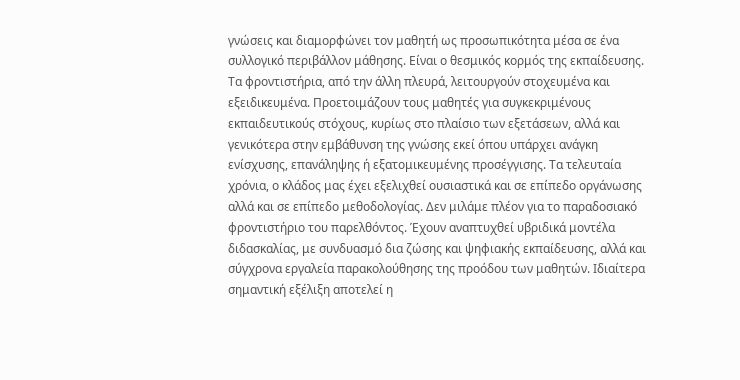γνώσεις και διαμορφώνει τον μαθητή ως προσωπικότητα μέσα σε ένα συλλογικό περιβάλλον μάθησης. Είναι ο θεσμικός κορμός της εκπαίδευσης. Τα φροντιστήρια, από την άλλη πλευρά, λειτουργούν στοχευμένα και εξειδικευμένα. Προετοιμάζουν τους μαθητές για συγκεκριμένους εκπαιδευτικούς στόχους, κυρίως στο πλαίσιο των εξετάσεων, αλλά και γενικότερα στην εμβάθυνση της γνώσης εκεί όπου υπάρχει ανάγκη ενίσχυσης, επανάληψης ή εξατομικευμένης προσέγγισης. Τα τελευταία χρόνια, ο κλάδος μας έχει εξελιχθεί ουσιαστικά και σε επίπεδο οργάνωσης αλλά και σε επίπεδο μεθοδολογίας. Δεν μιλάμε πλέον για το παραδοσιακό φροντιστήριο του παρελθόντος. Έχουν αναπτυχθεί υβριδικά μοντέλα διδασκαλίας, με συνδυασμό δια ζώσης και ψηφιακής εκπαίδευσης, αλλά και σύγχρονα εργαλεία παρακολούθησης της προόδου των μαθητών. Ιδιαίτερα σημαντική εξέλιξη αποτελεί η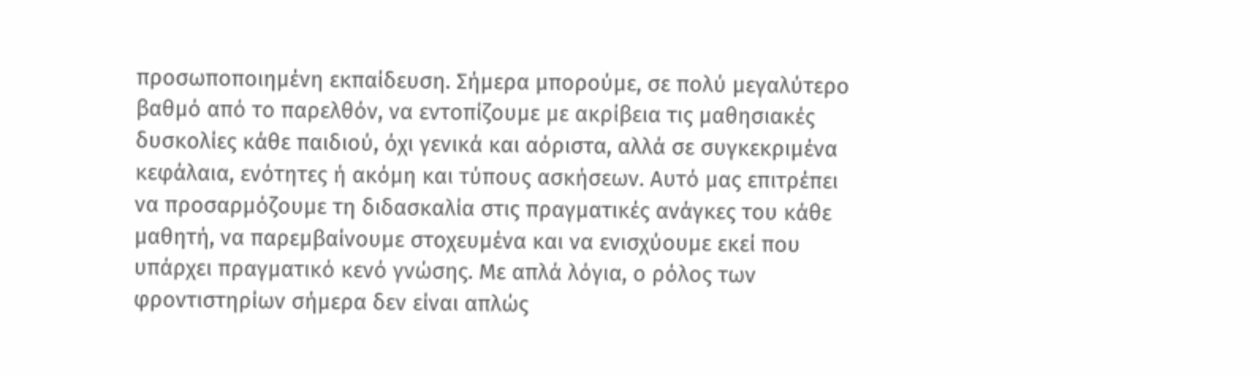προσωποποιημένη εκπαίδευση. Σήμερα μπορούμε, σε πολύ μεγαλύτερο βαθμό από το παρελθόν, να εντοπίζουμε με ακρίβεια τις μαθησιακές δυσκολίες κάθε παιδιού, όχι γενικά και αόριστα, αλλά σε συγκεκριμένα κεφάλαια, ενότητες ή ακόμη και τύπους ασκήσεων. Αυτό μας επιτρέπει να προσαρμόζουμε τη διδασκαλία στις πραγματικές ανάγκες του κάθε μαθητή, να παρεμβαίνουμε στοχευμένα και να ενισχύουμε εκεί που υπάρχει πραγματικό κενό γνώσης. Με απλά λόγια, ο ρόλος των φροντιστηρίων σήμερα δεν είναι απλώς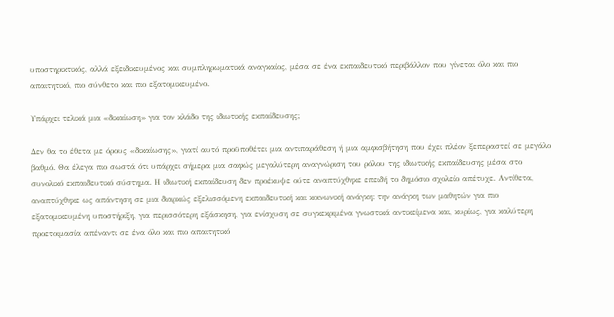υποστηρικτικός, αλλά εξειδικευμένος και συμπληρωματικά αναγκαίος, μέσα σε ένα εκπαιδευτικό περιβάλλον που γίνεται όλο και πιο απαιτητικό, πιο σύνθετο και πιο εξατομικευμένο.

Υπάρχει τελικά μια «δικαίωση» για τον κλάδο της ιδιωτικής εκπαίδευσης;

Δεν θα το έθετα με όρους «δικαίωσης», γιατί αυτό προϋποθέτει μια αντιπαράθεση ή μια αμφισβήτηση που έχει πλέον ξεπεραστεί σε μεγάλο βαθμό. Θα έλεγα πιο σωστά ότι υπάρχει σήμερα μια σαφώς μεγαλύτερη αναγνώριση του ρόλου της ιδιωτικής εκπαίδευσης μέσα στο συνολικό εκπαιδευτικό σύστημα. Η ιδιωτική εκπαίδευση δεν προέκυψε ούτε αναπτύχθηκε επειδή το δημόσιο σχολείο απέτυχε. Αντίθετα, αναπτύχθηκε ως απάντηση σε μια διαρκώς εξελισσόμενη εκπαιδευτική και κοινωνική ανάγκη: την ανάγκη των μαθητών για πιο εξατομικευμένη υποστήριξη, για περισσότερη εξάσκηση, για ενίσχυση σε συγκεκριμένα γνωστικά αντικείμενα και, κυρίως, για καλύτερη προετοιμασία απέναντι σε ένα όλο και πιο απαιτητικό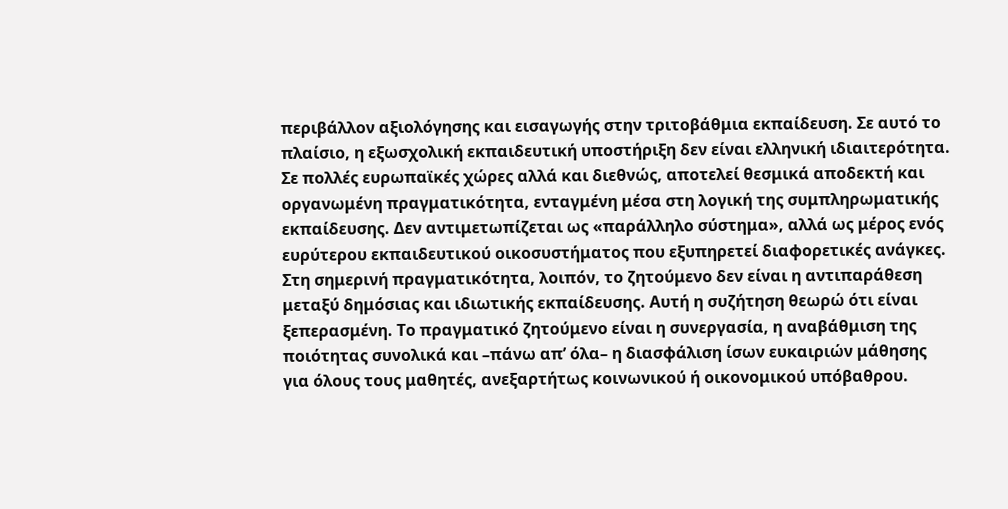περιβάλλον αξιολόγησης και εισαγωγής στην τριτοβάθμια εκπαίδευση. Σε αυτό το πλαίσιο, η εξωσχολική εκπαιδευτική υποστήριξη δεν είναι ελληνική ιδιαιτερότητα. Σε πολλές ευρωπαϊκές χώρες αλλά και διεθνώς, αποτελεί θεσμικά αποδεκτή και οργανωμένη πραγματικότητα, ενταγμένη μέσα στη λογική της συμπληρωματικής εκπαίδευσης. Δεν αντιμετωπίζεται ως «παράλληλο σύστημα», αλλά ως μέρος ενός ευρύτερου εκπαιδευτικού οικοσυστήματος που εξυπηρετεί διαφορετικές ανάγκες. Στη σημερινή πραγματικότητα, λοιπόν, το ζητούμενο δεν είναι η αντιπαράθεση μεταξύ δημόσιας και ιδιωτικής εκπαίδευσης. Αυτή η συζήτηση θεωρώ ότι είναι ξεπερασμένη. Το πραγματικό ζητούμενο είναι η συνεργασία, η αναβάθμιση της ποιότητας συνολικά και –πάνω απ’ όλα– η διασφάλιση ίσων ευκαιριών μάθησης για όλους τους μαθητές, ανεξαρτήτως κοινωνικού ή οικονομικού υπόβαθρου.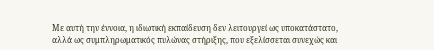Με αυτή την έννοια, η ιδιωτική εκπαίδευση δεν λειτουργεί ως υποκατάστατο, αλλά ως συμπληρωματικός πυλώνας στήριξης, που εξελίσσεται συνεχώς και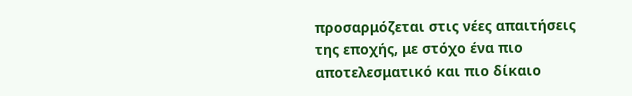προσαρμόζεται στις νέες απαιτήσεις της εποχής, με στόχο ένα πιο αποτελεσματικό και πιο δίκαιο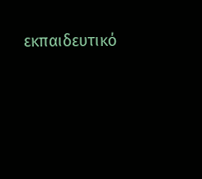εκπαιδευτικό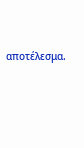αποτέλεσμα.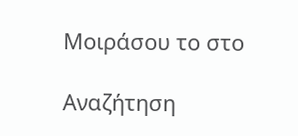Μοιράσου το στο

Αναζήτηση